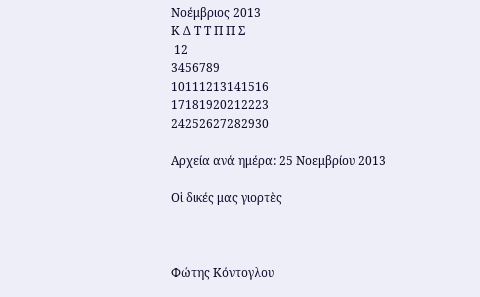Νοέμβριος 2013
Κ Δ Τ Τ Π Π Σ
 12
3456789
10111213141516
17181920212223
24252627282930

Αρχεία ανά ημέρα: 25 Νοεμβρίου 2013

Οἱ δικές μας γιορτὲς



Φώτης Κόντογλου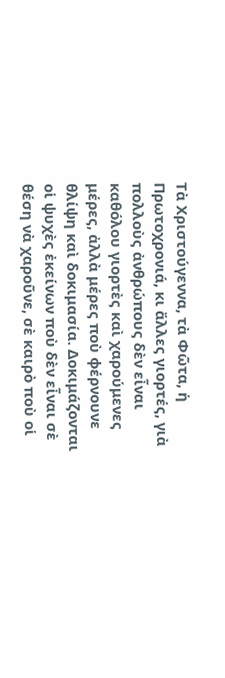Τὰ Χριστούγεννα, τὰ Φῶτα, ἡ Πρωτοχρονιά, κι ἄλλες γιορτές, γιὰ πολλοὺς ἀνθρώπους δὲν εἶναι καθόλου γιορτὲς καὶ χαρούμενες μέρες, ἀλλὰ μέρες ποὺ φέρνουνε θλίψη καὶ δοκιμασία. Δοκιμάζονται οἱ ψυχὲς ἐκείνων ποὺ δὲν εἶναι σὲ θέση νὰ χαροῦνε, σὲ καιρὸ ποὺ οἱ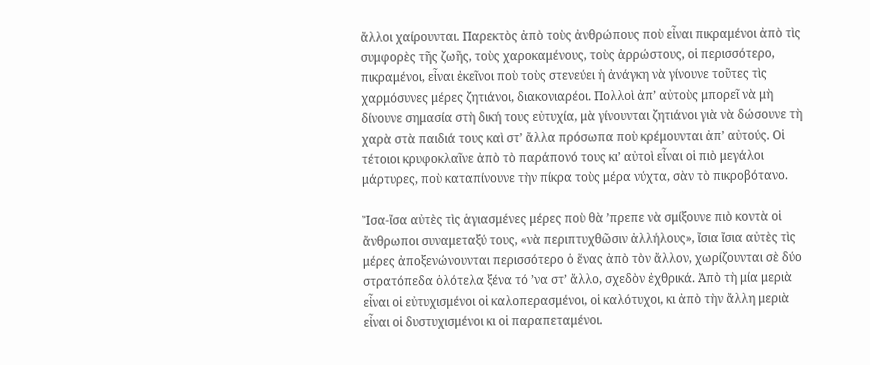ἄλλοι χαίρουνται. Παρεκτὸς ἀπὸ τοὺς ἀνθρώπους ποὺ εἶναι πικραμένοι ἀπὸ τὶς συμφορὲς τῆς ζωῆς, τοὺς χαροκαμένους, τοὺς ἀρρώστους, οἱ περισσότερο, πικραμένοι, εἶναι ἐκεῖνοι ποὺ τοὺς στενεύει ἡ ἀνάγκη νὰ γίνουνε τοῦτες τὶς χαρμόσυνες μέρες ζητιάνοι, διακονιαρέοι. Πολλοὶ ἀπ’ αὐτοὺς μπορεῖ νὰ μὴ δίνουνε σημασία στὴ δική τους εὐτυχία, μὰ γίνουνται ζητιάνοι γιὰ νὰ δώσουνε τὴ χαρὰ στὰ παιδιά τους καὶ στ’ ἄλλα πρόσωπα ποὺ κρέμουνται ἀπ’ αὐτούς. Οἱ τέτοιοι κρυφοκλαῖνε ἀπὸ τὸ παράπονό τους κι’ αὐτοὶ εἶναι οἱ πιὸ μεγάλοι μάρτυρες, ποὺ καταπίνουνε τὴν πίκρα τοὺς μέρα νύχτα, σὰν τὸ πικροβότανο.

Ἴσα-ἴσα αὐτὲς τὶς ἁγιασμένες μέρες ποὺ θὰ ’πρεπε νὰ σμίξουνε πιὸ κοντὰ οἱ ἄνθρωποι συναμεταξύ τους, «νὰ περιπτυχθῶσιν ἀλλήλους», ἴσια ἴσια αὐτὲς τὶς μέρες ἀποξενώνουνται περισσότερο ὁ ἕνας ἀπὸ τὸν ἄλλον, χωρίζουνται σὲ δύο στρατόπεδα ὁλότελα ξένα τό ʼνα στ’ ἄλλο, σχεδὸν ἐχθρικά. Ἀπὸ τὴ μία μεριὰ εἶναι οἱ εὐτυχισμένοι οἱ καλοπερασμένοι, οἱ καλότυχοι, κι ἀπὸ τὴν ἄλλη μεριὰ εἶναι οἱ δυστυχισμένοι κι οἱ παραπεταμένοι.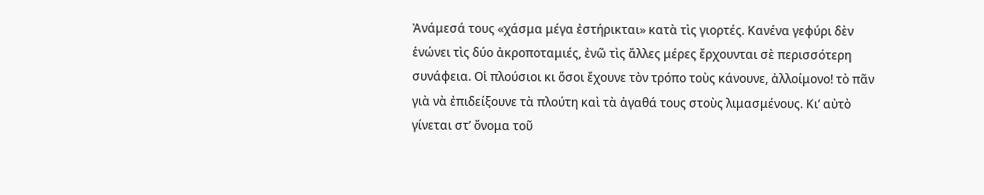Ἀνάμεσά τους «χάσμα μέγα ἐστήρικται» κατὰ τὶς γιορτές. Κανένα γεφύρι δὲν ἑνώνει τὶς δύο ἀκροποταμιές, ἐνῶ τὶς ἄλλες μέρες ἔρχουνται σὲ περισσότερη συνάφεια. Οἱ πλούσιοι κι ὅσοι ἔχουνε τὸν τρόπο τοὺς κάνουνε, ἀλλοίμονο! τὸ πᾶν γιὰ νὰ ἐπιδείξουνε τὰ πλούτη καὶ τὰ ἀγαθά τους στοὺς λιμασμένους. Κι’ αὐτὸ γίνεται στ’ ὄνομα τοῦ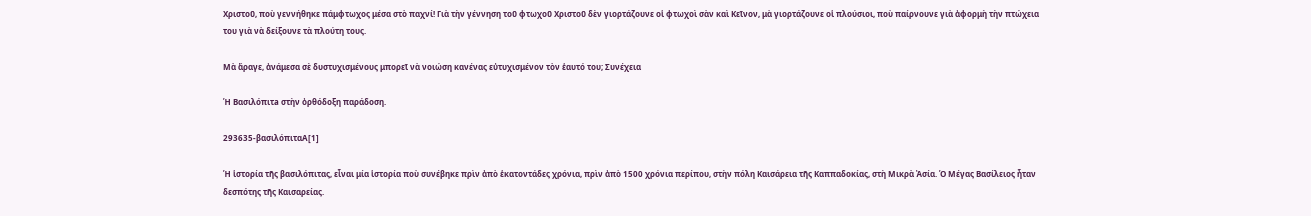Χριστοῦ, ποὺ γεννήθηκε πάμφτωχος μέσα στὸ παχνί! Γιὰ τὴν γέννηση τοῦ φτωχοῦ Χριστοῦ δὲν γιορτάζουνε οἱ φτωχοὶ σὰν καὶ Κεῖνον, μὰ γιορτάζουνε οἱ πλούσιοι, ποὺ παίρνουνε γιὰ ἀφορμὴ τὴν πτώχεια του γιὰ νὰ δείξουνε τὰ πλούτη τους.

Μὰ ἄραγε, ἀνάμεσα σὲ δυστυχισμένους μπορεῖ νὰ νοιώση κανένας εὐτυχισμένον τὸν ἑαυτό του; Συνέχεια

Ἡ Βασιλόπιτa στὴν ὀρθόδοξη παράδοση.

293635-βασιλόπιταΑ[1]

Ἡ ἱστορία τῆς βασιλόπιτας, εἶναι μία ἱστορία ποὺ συνέβηκε πρὶν ἀπὸ ἑκατοντάδες χρόνια, πρὶν ἀπὸ 1500 χρόνια περίπου, στὴν πόλη Καισάρεια τῆς Καππαδοκίας, στὴ Μικρὰ Ἀσία. Ὁ Μέγας Βασίλειος ἦταν δεσπότης τῆς Καισαρείας.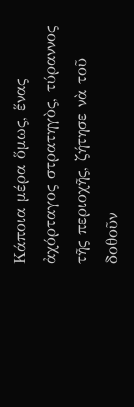Κάποια μέρα ὅμως, ἕνας ἀχόρταγος στρατηγὸς, τύραννος τῆς περιοχῆς, ζήτησε νὰ τοῦ δοθοῦν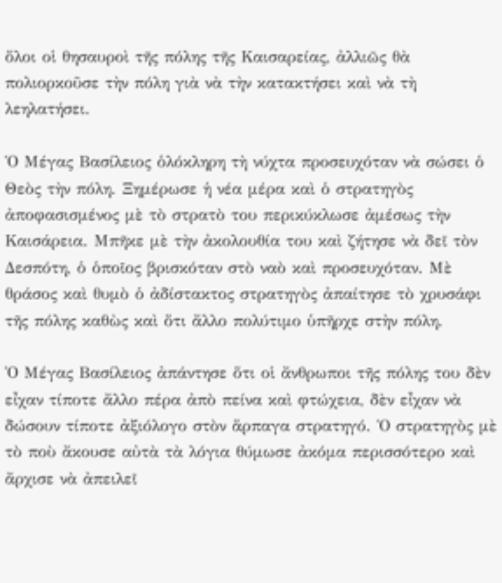ὅλοι οἱ θησαυροὶ τῆς πόλης τῆς Καισαρείας, ἀλλιῶς θὰ πολιορκοῦσε τὴν πόλη γιὰ νὰ τὴν κατακτήσει καὶ νὰ τὴ λεηλατήσει.

Ὁ Μέγας Βασίλειος ὁλόκληρη τὴ νύχτα προσευχόταν νὰ σώσει ὁ Θεὸς τὴν πόλη. Ξημέρωσε ἡ νέα μέρα καὶ ὁ στρατηγὸς ἀποφασισμένος μὲ τὸ στρατὸ του περικύκλωσε ἀμέσως τὴν Καισάρεια. Μπῆκε μὲ τὴν ἀκολουθία του καὶ ζήτησε νὰ δεῖ τὸν Δεσπότη, ὁ ὁποῖος βρισκόταν στὸ ναὸ καὶ προσευχόταν. Μὲ θράσος καὶ θυμὸ ὁ ἀδίστακτος στρατηγὸς ἀπαίτησε τὸ χρυσάφι τῆς πόλης καθὼς καὶ ὅτι ἄλλο πολύτιμο ὑπῆρχε στὴν πόλη.

Ὁ Μέγας Βασίλειος ἀπάντησε ὅτι οἱ ἄνθρωποι τῆς πόλης του δὲν εἶχαν τίποτε ἄλλο πέρα ἀπὸ πείνα καὶ φτώχεια, δὲν εἶχαν νὰ δώσουν τίποτε ἀξιόλογο στὸν ἅρπαγα στρατηγό. Ὁ στρατηγὸς μὲ τὸ ποὺ ἄκουσε αὐτὰ τὰ λόγια θύμωσε ἀκόμα περισσότερο καὶ ἄρχισε νὰ ἀπειλεῖ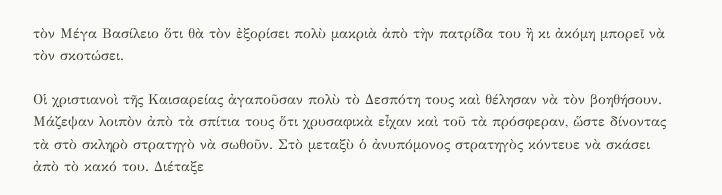τὸν Μέγα Βασίλειο ὅτι θὰ τὸν ἐξορίσει πολὺ μακριὰ ἀπὸ τὴν πατρίδα του ἢ κι ἀκόμη μπορεῖ νὰ τὸν σκοτώσει.

Οἱ χριστιανοὶ τῆς Καισαρείας ἀγαποῦσαν πολὺ τὸ Δεσπότη τους καὶ θέλησαν νὰ τὸν βοηθήσουν. Μάζεψαν λοιπὸν ἀπὸ τὰ σπίτια τους ὅτι χρυσαφικὰ εἶχαν καὶ τοῦ τὰ πρόσφεραν, ὥστε δίνοντας τὰ στὸ σκληρὸ στρατηγὸ νὰ σωθοῦν. Στὸ μεταξὺ ὁ ἀνυπόμονος στρατηγὸς κόντευε νὰ σκάσει ἀπὸ τὸ κακό του. Διέταξε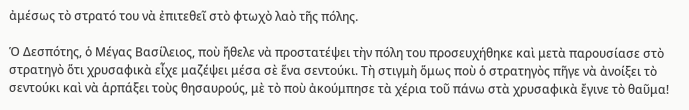ἀμέσως τὸ στρατό του νὰ ἐπιτεθεῖ στὸ φτωχὸ λαὸ τῆς πόλης.

Ὁ Δεσπότης, ὁ Μέγας Βασίλειος, ποὺ ἤθελε νὰ προστατέψει τὴν πόλη του προσευχήθηκε καὶ μετὰ παρουσίασε στὸ στρατηγὸ ὅτι χρυσαφικὰ εἶχε μαζέψει μέσα σὲ ἕνα σεντούκι. Τὴ στιγμὴ ὅμως ποὺ ὁ στρατηγὸς πῆγε νὰ ἀνοίξει τὸ σεντούκι καὶ νὰ ἁρπάξει τοὺς θησαυρούς, μὲ τὸ ποὺ ἀκούμπησε τὰ χέρια τοῦ πάνω στὰ χρυσαφικὰ ἔγινε τὸ θαῦμα!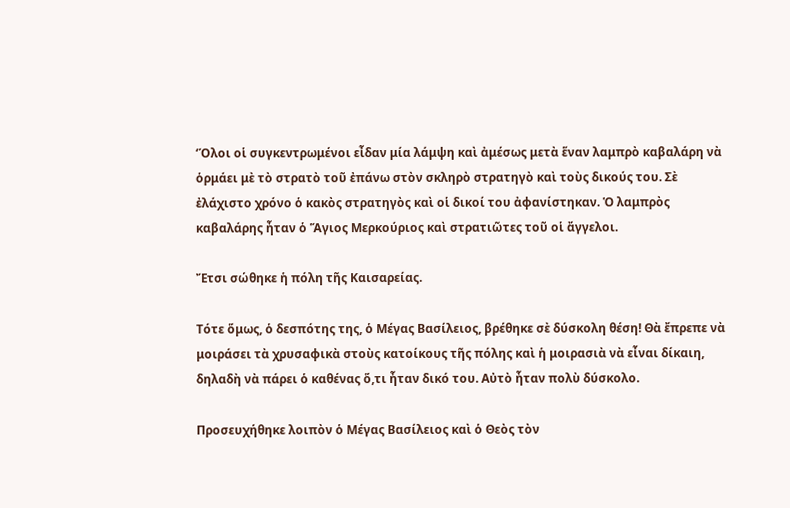‘Όλοι οἱ συγκεντρωμένοι εἶδαν μία λάμψη καὶ ἀμέσως μετὰ ἕναν λαμπρὸ καβαλάρη νὰ ὁρμάει μὲ τὸ στρατὸ τοῦ ἐπάνω στὸν σκληρὸ στρατηγὸ καὶ τοὺς δικούς του. Σὲ ἐλάχιστο χρόνο ὁ κακὸς στρατηγὸς καὶ οἱ δικοί του ἀφανίστηκαν. Ὁ λαμπρὸς καβαλάρης ἦταν ὁ Ἅγιος Μερκούριος καὶ στρατιῶτες τοῦ οἱ ἄγγελοι.

Ἔτσι σώθηκε ἡ πόλη τῆς Καισαρείας.

Τότε ὅμως, ὁ δεσπότης της, ὁ Μέγας Βασίλειος, βρέθηκε σὲ δύσκολη θέση! Θὰ ἔπρεπε νὰ μοιράσει τὰ χρυσαφικὰ στοὺς κατοίκους τῆς πόλης καὶ ἡ μοιρασιὰ νὰ εἶναι δίκαιη, δηλαδὴ νὰ πάρει ὁ καθένας ὅ,τι ἦταν δικό του. Αὐτὸ ἦταν πολὺ δύσκολο.

Προσευχήθηκε λοιπὸν ὁ Μέγας Βασίλειος καὶ ὁ Θεὸς τὸν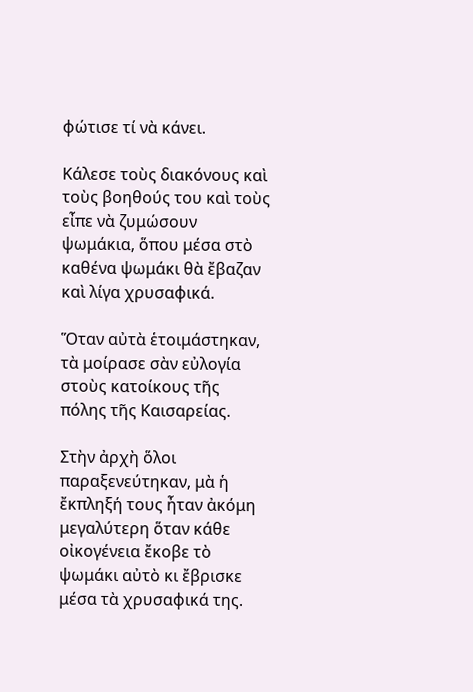φώτισε τί νὰ κάνει.

Κάλεσε τοὺς διακόνους καὶ τοὺς βοηθούς του καὶ τοὺς εἶπε νὰ ζυμώσουν ψωμάκια, ὅπου μέσα στὸ καθένα ψωμάκι θὰ ἔβαζαν καὶ λίγα χρυσαφικά.

Ὅταν αὐτὰ ἑτοιμάστηκαν, τὰ μοίρασε σὰν εὐλογία στοὺς κατοίκους τῆς πόλης τῆς Καισαρείας.

Στὴν ἀρχὴ ὅλοι παραξενεύτηκαν, μὰ ἡ ἔκπληξή τους ἦταν ἀκόμη μεγαλύτερη ὅταν κάθε οἰκογένεια ἔκοβε τὸ ψωμάκι αὐτὸ κι ἔβρισκε μέσα τὰ χρυσαφικά της.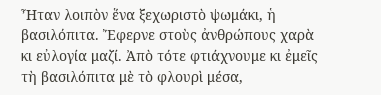Ἦταν λοιπὸν ἕνα ξεχωριστὸ ψωμάκι, ἡ βασιλόπιτα. Ἔφερνε στοὺς ἀνθρώπους χαρὰ κι εὐλογία μαζί. Ἀπὸ τότε φτιάχνουμε κι ἐμεῖς τὴ βασιλόπιτα μὲ τὸ φλουρὶ μέσα,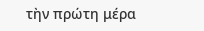τὴν πρώτη μέρα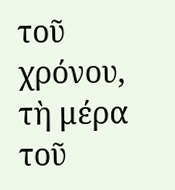τοῦ χρόνου, τὴ μέρα τοῦ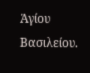Ἁγίου Βασιλείου.